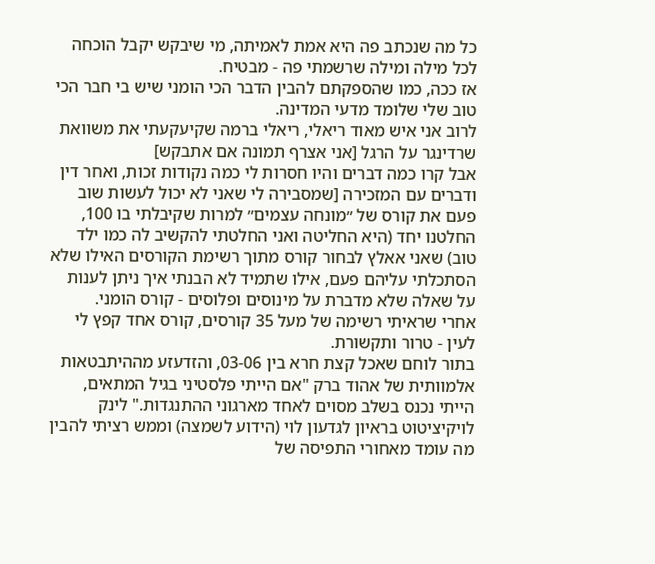כל מה שנכתב פה היא אמת לאמיתה, מי שיבקש יקבל הוכחה לכל מילה ומילה שרשמתי פה - מבטיח.
אז ככה, כמו שהספקתם להבין הדבר הכי הומני שיש בי חבר הכי טוב שלי שלומד מדעי המדינה.
לרוב אני איש מאוד ריאלי, ריאלי ברמה שקיעקעתי את משוואת שרדינגר על הרגל [אני אצרף תמונה אם אתבקש]
אבל קרו כמה דברים והיו חסרות לי כמה נקודות זכות, ואחר דין ודברים עם המזכירה [שמסבירה לי שאני לא יכול לעשות שוב פעם את קורס של ״מונחה עצמים״ למרות שקיבלתי בו 100, החלטנו יחד (היא החליטה ואני החלטתי להקשיב לה כמו ילד טוב) שאני אאלץ לבחור קורס מתוך רשימת הקורסים האילו שלא הסתכלתי עליהם פעם, אילו שתמיד לא הבנתי איך ניתן לענות על שאלה שלא מדברת על מינוסים ופלוסים - קורס הומני.
אחרי שראיתי רשימה של מעל 35 קורסים, קורס אחד קפץ לי לעין - טרור ותקשורת.
בתור לוחם שאכל קצת חרא בין 03-06, והזדעזע מההיתבטאות אלמוותית של אהוד ברק "אם הייתי פלסטיני בגיל המתאים, הייתי נכנס בשלב מסוים לאחד מארגוני ההתנגדות." לינק לויקיציטוט בראיון לגדעון לוי (הידוע לשמצה) וממש רציתי להבין מה עומד מאחורי התפיסה של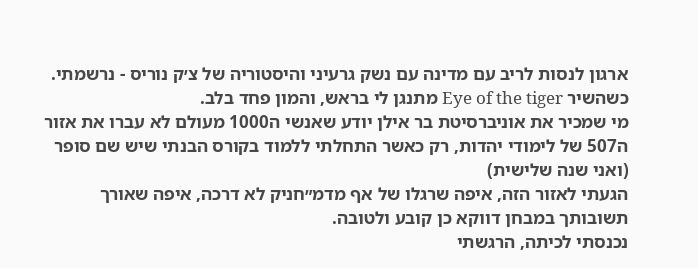ארגון לנסות לריב עם מדינה עם נשק גרעיני והיסטוריה של צ׳ק נוריס - נרשמתי. כשהשיר Eye of the tiger מתנגן לי בראש, והמון פחד בלב.
מי שמכיר את אוניברסיטת בר אילן יודע שאנשי ה1000 מעולם לא עברו את אזור ה507 של לימודי יהדות, רק כאשר התחלתי ללמוד בקורס הבנתי שיש שם סופר (ואני שנה שלישית)
הגעתי לאזור הזה, איפה שרגלו של אף מדמ״חניק לא דרכה, איפה שאורך תשובותך במבחן דווקא כן קובע ולטובה.
נכנסתי לכיתה, הרגשתי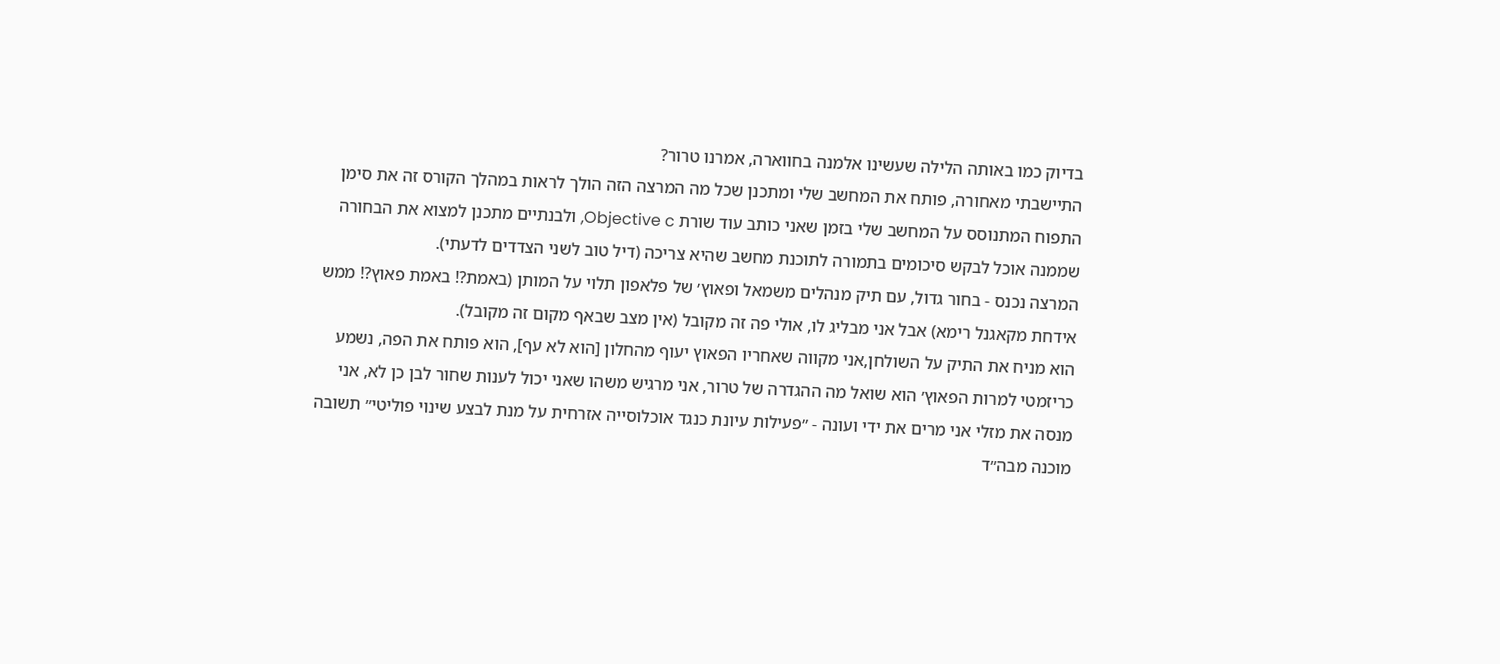בדיוק כמו באותה הלילה שעשינו אלמנה בחווארה, אמרנו טרור?
התיישבתי מאחורה, פותח את המחשב שלי ומתכנן שכל מה המרצה הזה הולך לראות במהלך הקורס זה את סימן התפוח המתנוסס על המחשב שלי בזמן שאני כותב עוד שורת Objective c, ולבנתיים מתכנן למצוא את הבחורה שממנה אוכל לבקש סיכומים בתמורה לתוכנת מחשב שהיא צריכה (דיל טוב לשני הצדדים לדעתי).
המרצה נכנס - בחור גדול, עם תיק מנהלים משמאל ופאוץ׳ של פלאפון תלוי על המותן (באמת?! באמת פאוץ?! ממש אידחת מקאגנל רימא) אבל אני מבליג לו, אולי פה זה מקובל (אין מצב שבאף מקום זה מקובל).
הוא מניח את התיק על השולחן,אני מקווה שאחריו הפאוץ יעוף מהחלון [הוא לא עף], הוא פותח את הפה, נשמע כריזמטי למרות הפאוץ׳ הוא שואל מה ההגדרה של טרור, אני מרגיש משהו שאני יכול לענות שחור לבן כן לא, אני מנסה את מזלי אני מרים את ידי ועונה - ״פעילות עיונת כנגד אוכלוסייה אזרחית על מנת לבצע שינוי פוליטי״ תשובה מוכנה מבה״ד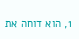1, הוא דוחה את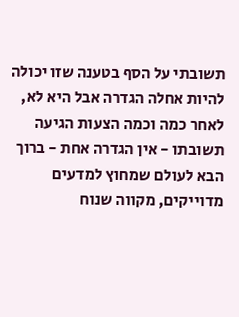תשובתי על הסף בטענה שזו יכולה להיות אחלה הגדרה אבל היא לא, לאחר כמה וכמה הצעות הגיעה תשובתו - אין הגדרה אחת - ברוך הבא לעולם שמחוץ למדעים מדוייקים, מקווה שנוח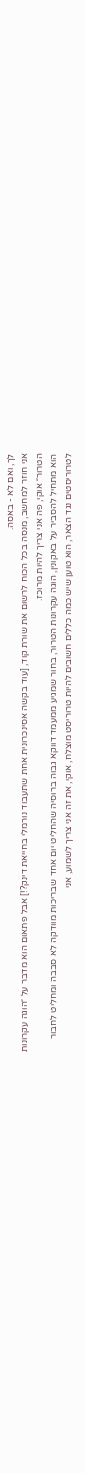לך, ואם לא - באסה.
אני חוזר למחשב, מנסה בכל הכוח לרשום את שורת קוד, [עוד בקשה אסינכרונית אחת שתעבוד נורמלי בחייאת דינק?!] אבל פתאום הוא מדבר על ״הוגה עקרונות הטרור״ אוקי, פה אני צריך להיות מרוכז.
הוא מתחיל להסביר על באקונין, הוגה עקרונות הטרור, בחור שמגיע ממעמד דווקא גבוה ברוסיה שהחליט יום אחד שבריכות מוודקה לא סבבה ומחליט לחבור לטרוריסטים נגד הצאר, הוא טוען שיש כמה כללים חשובים להיות טרוריסט מוצלח, אוקי, את זה אני צריך לשמוע, אני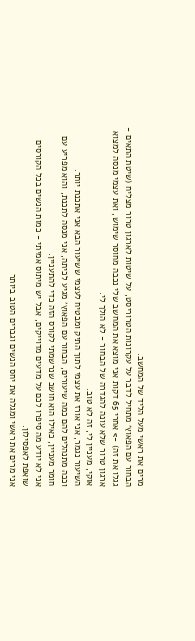מרים את ראשי מעל הליד של המחשב.
הבחור עם הפאוץ׳ מתחיל לדבר על עקרונות הטרוריסט, על שיטות לארגון טרור מצליח (שיטת התאים - גגלו את זה) -> אחרי 65 דקות אני מוצא את המחשב שלי נכבה מחוסר שימוש, ואת עצמי מנסה למצוא ארגון טרור שלא עונה להגדרה של הבחור - לא הולך לי.
אוקי, מעניין לי, זה לא טוב.
השיעור נגמר, אני אורז את עצמי לתוך התיק ומבטיח לעצמי ששיעור הבא אני אתכנת יותר.
וככה מתנהלים להם כמה שיעורים, הבחור עם הפאוץ׳ מגיע לכיתה, אני מנסה לתכנת, והוא מפריע עם חומר מעניין, כאילו הוא חושב שנרשמתי לקורס הזה כדי להתעניין.
אני לא יודע מה סיפרו לכם על מדעים מדוייקים, אבל יש מיתוס אמיתי - כמות הנשים בכל הקורסים שואפת לאפסילון.
אני מרים את ראשי ומגלה את יחס הנשים וגברים הטוב ביותר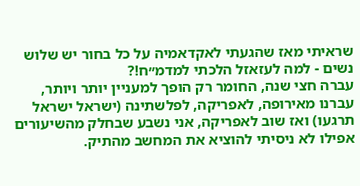שראיתי מאז שהגעתי לאקדאמיה על כל בחור יש שלוש נשים - למה לעזאזל הלכתי למדמ״ח!?
עברה חצי שנה, החומר רק הופך למעניין יותר ויותר, עברנו מאירופה, לאפריקה, לפלשתינה (ישראל ישראל תרגעו) ואז שוב לאפריקה, אני נשבע שבחלק מהשיעורים אפילו לא ניסיתי להוציא את המחשב מהתיק.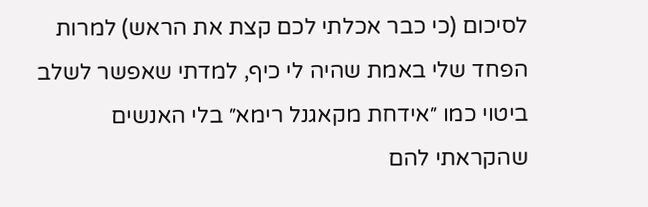לסיכום (כי כבר אכלתי לכם קצת את הראש) למרות הפחד שלי באמת שהיה לי כיף, למדתי שאפשר לשלב ביטוי כמו ״אידחת מקאגנל רימא״ בלי האנשים שהקראתי להם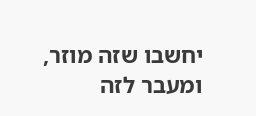יחשבו שזה מוזר, ומעבר לזה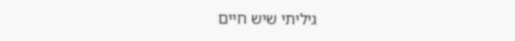גיליתי שיש חיים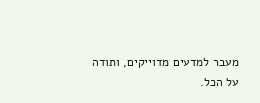מעבר למדעים מדוייקים, ותודה על הכל.